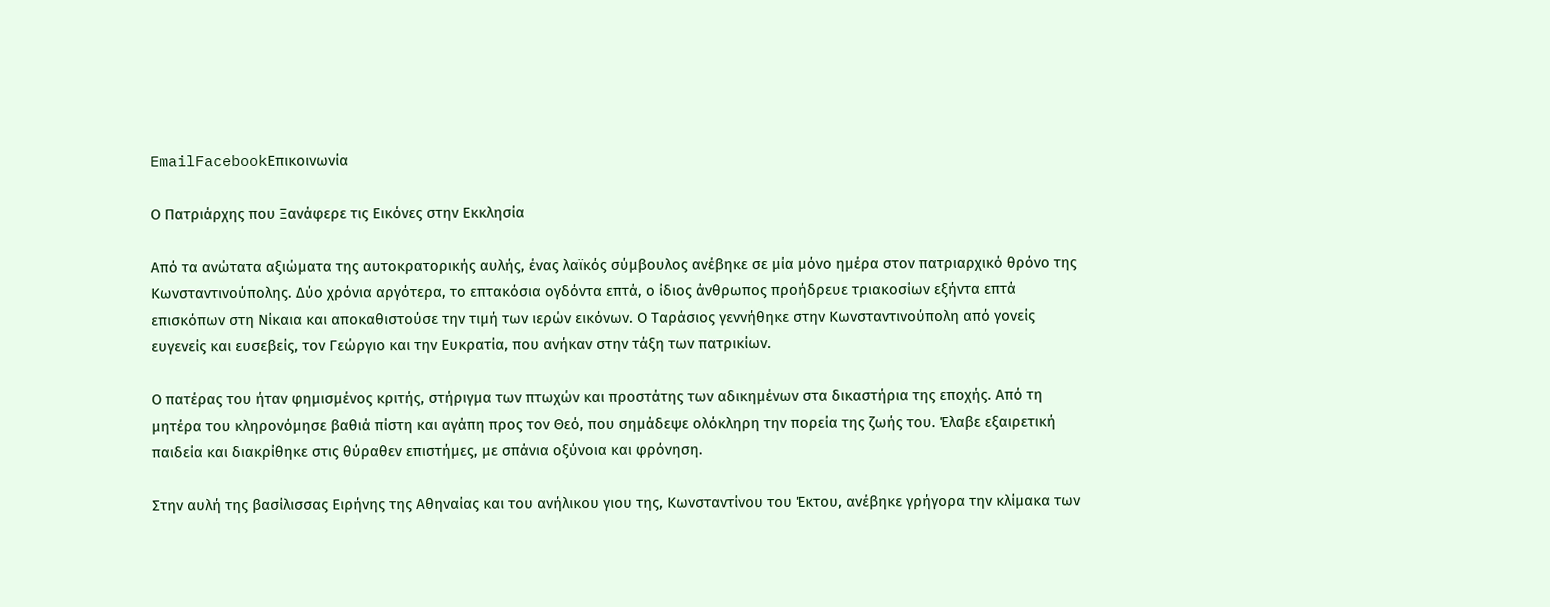EmailFacebookΕπικοινωνία

Ο Πατριάρχης που Ξανάφερε τις Εικόνες στην Εκκλησία

Από τα ανώτατα αξιώματα της αυτοκρατορικής αυλής, ένας λαϊκός σύμβουλος ανέβηκε σε μία μόνο ημέρα στον πατριαρχικό θρόνο της Κωνσταντινούπολης. Δύο χρόνια αργότερα, το επτακόσια ογδόντα επτά, ο ίδιος άνθρωπος προήδρευε τριακοσίων εξήντα επτά επισκόπων στη Νίκαια και αποκαθιστούσε την τιμή των ιερών εικόνων. Ο Ταράσιος γεννήθηκε στην Κωνσταντινούπολη από γονείς ευγενείς και ευσεβείς, τον Γεώργιο και την Ευκρατία, που ανήκαν στην τάξη των πατρικίων.

Ο πατέρας του ήταν φημισμένος κριτής, στήριγμα των πτωχών και προστάτης των αδικημένων στα δικαστήρια της εποχής. Από τη μητέρα του κληρονόμησε βαθιά πίστη και αγάπη προς τον Θεό, που σημάδεψε ολόκληρη την πορεία της ζωής του. Έλαβε εξαιρετική παιδεία και διακρίθηκε στις θύραθεν επιστήμες, με σπάνια οξύνοια και φρόνηση.

Στην αυλή της βασίλισσας Ειρήνης της Αθηναίας και του ανήλικου γιου της, Κωνσταντίνου του Έκτου, ανέβηκε γρήγορα την κλίμακα των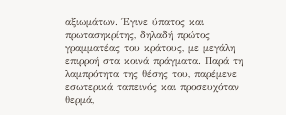αξιωμάτων. Έγινε ύπατος και πρωτασηκρίτης, δηλαδή πρώτος γραμματέας του κράτους, με μεγάλη επιρροή στα κοινά πράγματα. Παρά τη λαμπρότητα της θέσης του, παρέμενε εσωτερικά ταπεινός και προσευχόταν θερμά,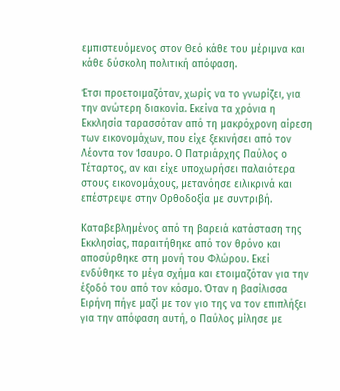εμπιστευόμενος στον Θεό κάθε του μέριμνα και κάθε δύσκολη πολιτική απόφαση.

Έτσι προετοιμαζόταν, χωρίς να το γνωρίζει, για την ανώτερη διακονία. Εκείνα τα χρόνια η Εκκλησία ταρασσόταν από τη μακρόχρονη αίρεση των εικονομάχων, που είχε ξεκινήσει από τον Λέοντα τον Ίσαυρο. Ο Πατριάρχης Παύλος ο Τέταρτος, αν και είχε υποχωρήσει παλαιότερα στους εικονομάχους, μετανόησε ειλικρινά και επέστρεψε στην Ορθοδοξία με συντριβή.

Καταβεβλημένος από τη βαρειά κατάσταση της Εκκλησίας, παραιτήθηκε από τον θρόνο και αποσύρθηκε στη μονή του Φλώρου. Εκεί ενδύθηκε το μέγα σχήμα και ετοιμαζόταν για την έξοδό του από τον κόσμο. Όταν η βασίλισσα Ειρήνη πήγε μαζί με τον γιο της να τον επιπλήξει για την απόφαση αυτή, ο Παύλος μίλησε με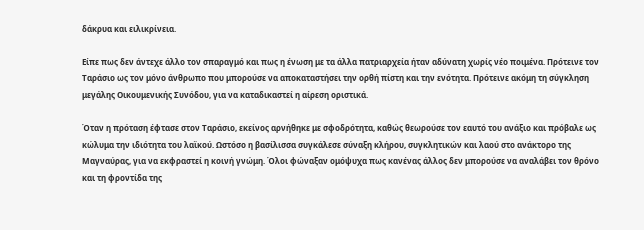δάκρυα και ειλικρίνεια.

Είπε πως δεν άντεχε άλλο τον σπαραγμό και πως η ένωση με τα άλλα πατριαρχεία ήταν αδύνατη χωρίς νέο ποιμένα. Πρότεινε τον Ταράσιο ως τον μόνο άνθρωπο που μπορούσε να αποκαταστήσει την ορθή πίστη και την ενότητα. Πρότεινε ακόμη τη σύγκληση μεγάλης Οικουμενικής Συνόδου, για να καταδικαστεί η αίρεση οριστικά.

Όταν η πρόταση έφτασε στον Ταράσιο, εκείνος αρνήθηκε με σφοδρότητα, καθώς θεωρούσε τον εαυτό του ανάξιο και πρόβαλε ως κώλυμα την ιδιότητα του λαϊκού. Ωστόσο η βασίλισσα συγκάλεσε σύναξη κλήρου, συγκλητικών και λαού στο ανάκτορο της Μαγναύρας, για να εκφραστεί η κοινή γνώμη. Όλοι φώναξαν ομόψυχα πως κανένας άλλος δεν μπορούσε να αναλάβει τον θρόνο και τη φροντίδα της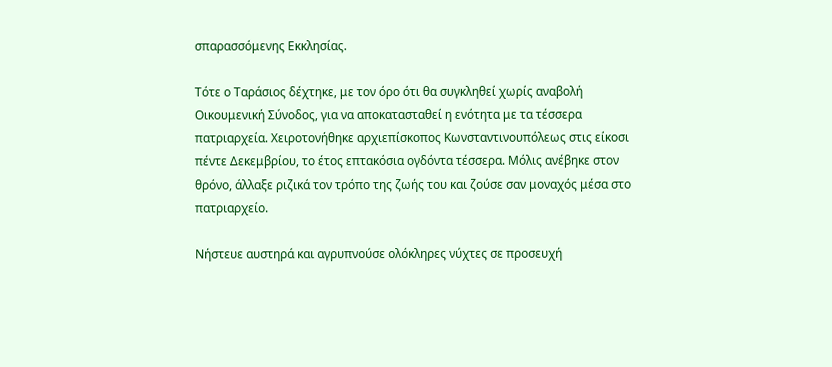σπαρασσόμενης Εκκλησίας.

Τότε ο Ταράσιος δέχτηκε, με τον όρο ότι θα συγκληθεί χωρίς αναβολή Οικουμενική Σύνοδος, για να αποκατασταθεί η ενότητα με τα τέσσερα πατριαρχεία. Χειροτονήθηκε αρχιεπίσκοπος Κωνσταντινουπόλεως στις είκοσι πέντε Δεκεμβρίου, το έτος επτακόσια ογδόντα τέσσερα. Μόλις ανέβηκε στον θρόνο, άλλαξε ριζικά τον τρόπο της ζωής του και ζούσε σαν μοναχός μέσα στο πατριαρχείο.

Νήστευε αυστηρά και αγρυπνούσε ολόκληρες νύχτες σε προσευχή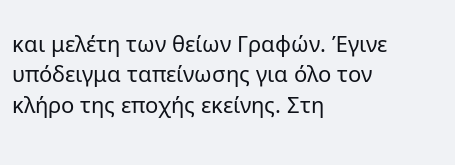και μελέτη των θείων Γραφών. Έγινε υπόδειγμα ταπείνωσης για όλο τον κλήρο της εποχής εκείνης. Στη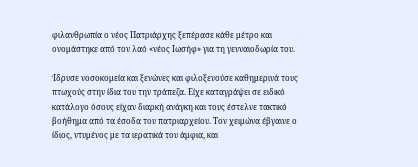φιλανθρωπία ο νέος Πατριάρχης ξεπέρασε κάθε μέτρο και ονομάστηκε από τον λαό «νέος Ιωσήφ» για τη γενναιοδωρία του.

Ίδρυσε νοσοκομεία και ξενώνες και φιλοξενούσε καθημερινά τους πτωχούς στην ίδια του την τράπεζα. Είχε καταγράψει σε ειδικό κατάλογο όσους είχαν διαρκή ανάγκη και τους έστελνε τακτικό βοήθημα από τα έσοδα του πατριαρχείου. Τον χειμώνα έβγαινε ο ίδιος, ντυμένος με τα ιερατικά του άμφια, και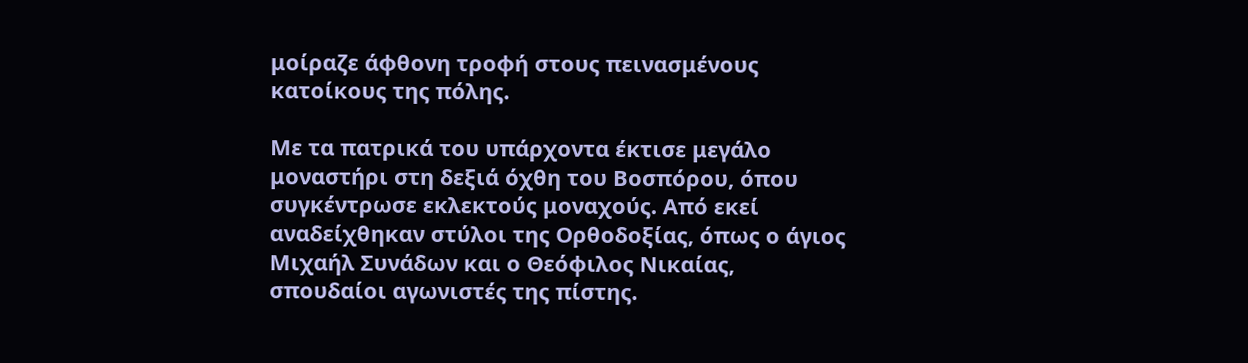μοίραζε άφθονη τροφή στους πεινασμένους κατοίκους της πόλης.

Με τα πατρικά του υπάρχοντα έκτισε μεγάλο μοναστήρι στη δεξιά όχθη του Βοσπόρου, όπου συγκέντρωσε εκλεκτούς μοναχούς. Από εκεί αναδείχθηκαν στύλοι της Ορθοδοξίας, όπως ο άγιος Μιχαήλ Συνάδων και ο Θεόφιλος Νικαίας, σπουδαίοι αγωνιστές της πίστης.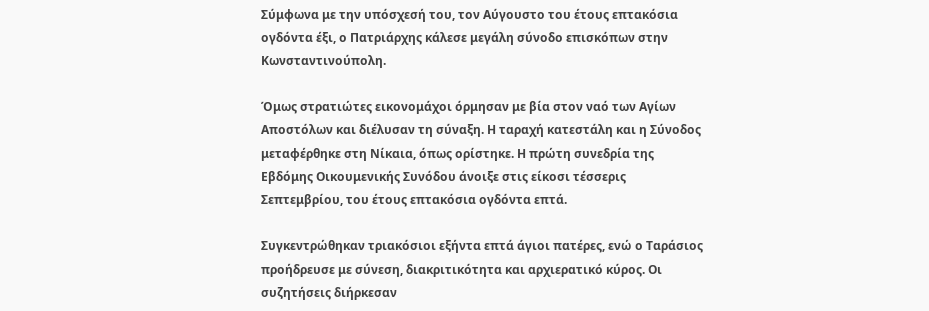Σύμφωνα με την υπόσχεσή του, τον Αύγουστο του έτους επτακόσια ογδόντα έξι, ο Πατριάρχης κάλεσε μεγάλη σύνοδο επισκόπων στην Κωνσταντινούπολη.

Όμως στρατιώτες εικονομάχοι όρμησαν με βία στον ναό των Αγίων Αποστόλων και διέλυσαν τη σύναξη. Η ταραχή κατεστάλη και η Σύνοδος μεταφέρθηκε στη Νίκαια, όπως ορίστηκε. Η πρώτη συνεδρία της Εβδόμης Οικουμενικής Συνόδου άνοιξε στις είκοσι τέσσερις Σεπτεμβρίου, του έτους επτακόσια ογδόντα επτά.

Συγκεντρώθηκαν τριακόσιοι εξήντα επτά άγιοι πατέρες, ενώ ο Ταράσιος προήδρευσε με σύνεση, διακριτικότητα και αρχιερατικό κύρος. Οι συζητήσεις διήρκεσαν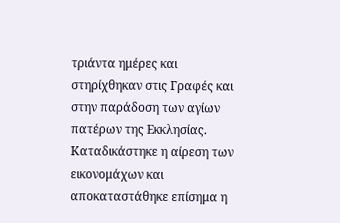τριάντα ημέρες και στηρίχθηκαν στις Γραφές και στην παράδοση των αγίων πατέρων της Εκκλησίας. Καταδικάστηκε η αίρεση των εικονομάχων και αποκαταστάθηκε επίσημα η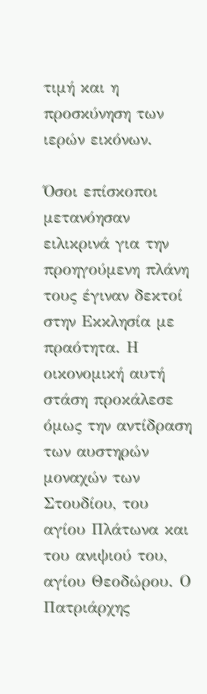τιμή και η προσκύνηση των ιερών εικόνων.

Όσοι επίσκοποι μετανόησαν ειλικρινά για την προηγούμενη πλάνη τους έγιναν δεκτοί στην Εκκλησία με πραότητα. Η οικονομική αυτή στάση προκάλεσε όμως την αντίδραση των αυστηρών μοναχών των Στουδίου, του αγίου Πλάτωνα και του ανιψιού του, αγίου Θεοδώρου. Ο Πατριάρχης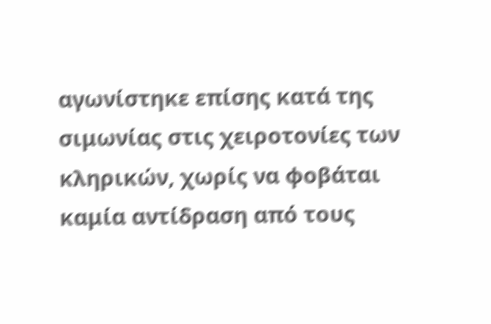αγωνίστηκε επίσης κατά της σιμωνίας στις χειροτονίες των κληρικών, χωρίς να φοβάται καμία αντίδραση από τους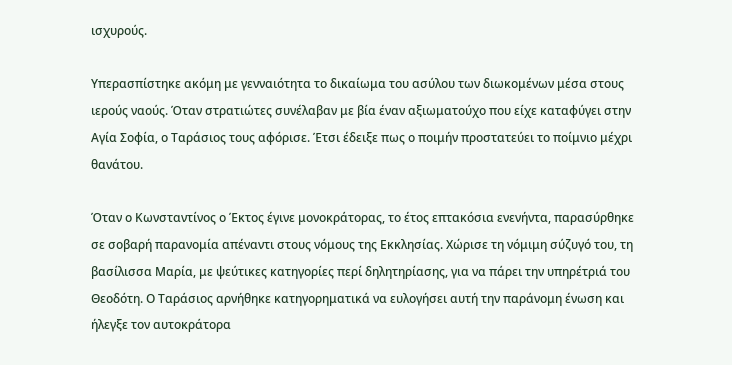ισχυρούς.

Υπερασπίστηκε ακόμη με γενναιότητα το δικαίωμα του ασύλου των διωκομένων μέσα στους ιερούς ναούς. Όταν στρατιώτες συνέλαβαν με βία έναν αξιωματούχο που είχε καταφύγει στην Αγία Σοφία, ο Ταράσιος τους αφόρισε. Έτσι έδειξε πως ο ποιμήν προστατεύει το ποίμνιο μέχρι θανάτου.

Όταν ο Κωνσταντίνος ο Έκτος έγινε μονοκράτορας, το έτος επτακόσια ενενήντα, παρασύρθηκε σε σοβαρή παρανομία απέναντι στους νόμους της Εκκλησίας. Χώρισε τη νόμιμη σύζυγό του, τη βασίλισσα Μαρία, με ψεύτικες κατηγορίες περί δηλητηρίασης, για να πάρει την υπηρέτριά του Θεοδότη. Ο Ταράσιος αρνήθηκε κατηγορηματικά να ευλογήσει αυτή την παράνομη ένωση και ήλεγξε τον αυτοκράτορα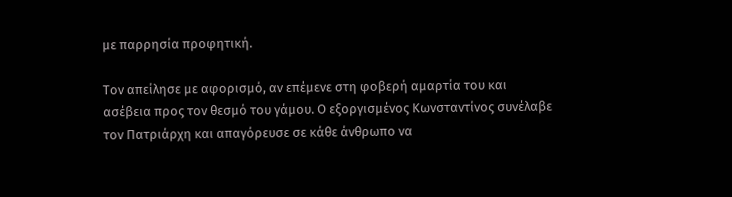με παρρησία προφητική.

Τον απείλησε με αφορισμό, αν επέμενε στη φοβερή αμαρτία του και ασέβεια προς τον θεσμό του γάμου. Ο εξοργισμένος Κωνσταντίνος συνέλαβε τον Πατριάρχη και απαγόρευσε σε κάθε άνθρωπο να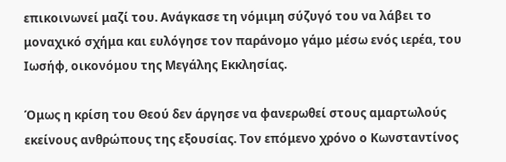επικοινωνεί μαζί του. Ανάγκασε τη νόμιμη σύζυγό του να λάβει το μοναχικό σχήμα και ευλόγησε τον παράνομο γάμο μέσω ενός ιερέα, του Ιωσήφ, οικονόμου της Μεγάλης Εκκλησίας.

Όμως η κρίση του Θεού δεν άργησε να φανερωθεί στους αμαρτωλούς εκείνους ανθρώπους της εξουσίας. Τον επόμενο χρόνο ο Κωνσταντίνος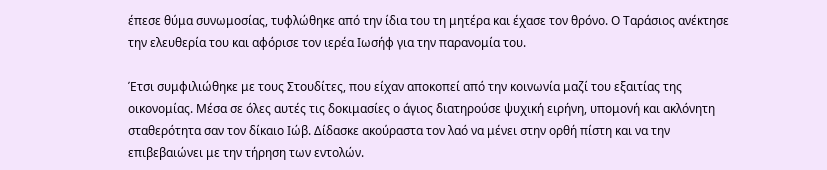έπεσε θύμα συνωμοσίας, τυφλώθηκε από την ίδια του τη μητέρα και έχασε τον θρόνο. Ο Ταράσιος ανέκτησε την ελευθερία του και αφόρισε τον ιερέα Ιωσήφ για την παρανομία του.

Έτσι συμφιλιώθηκε με τους Στουδίτες, που είχαν αποκοπεί από την κοινωνία μαζί του εξαιτίας της οικονομίας. Μέσα σε όλες αυτές τις δοκιμασίες ο άγιος διατηρούσε ψυχική ειρήνη, υπομονή και ακλόνητη σταθερότητα σαν τον δίκαιο Ιώβ. Δίδασκε ακούραστα τον λαό να μένει στην ορθή πίστη και να την επιβεβαιώνει με την τήρηση των εντολών.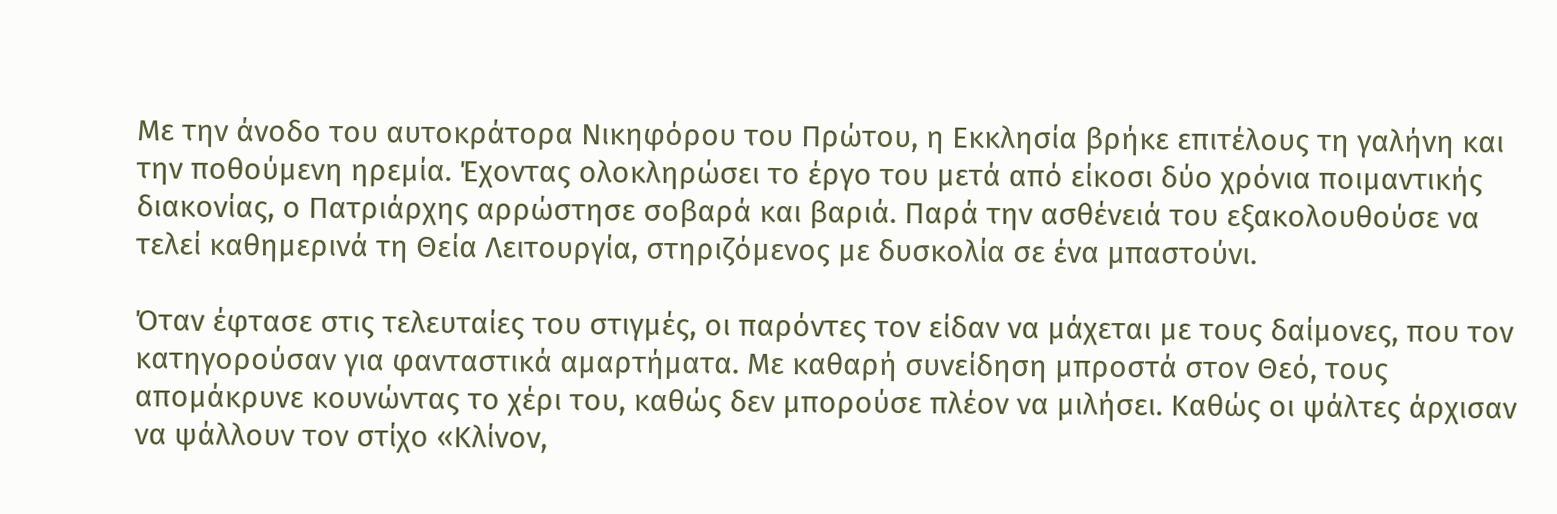Με την άνοδο του αυτοκράτορα Νικηφόρου του Πρώτου, η Εκκλησία βρήκε επιτέλους τη γαλήνη και την ποθούμενη ηρεμία. Έχοντας ολοκληρώσει το έργο του μετά από είκοσι δύο χρόνια ποιμαντικής διακονίας, ο Πατριάρχης αρρώστησε σοβαρά και βαριά. Παρά την ασθένειά του εξακολουθούσε να τελεί καθημερινά τη Θεία Λειτουργία, στηριζόμενος με δυσκολία σε ένα μπαστούνι.

Όταν έφτασε στις τελευταίες του στιγμές, οι παρόντες τον είδαν να μάχεται με τους δαίμονες, που τον κατηγορούσαν για φανταστικά αμαρτήματα. Με καθαρή συνείδηση μπροστά στον Θεό, τους απομάκρυνε κουνώντας το χέρι του, καθώς δεν μπορούσε πλέον να μιλήσει. Καθώς οι ψάλτες άρχισαν να ψάλλουν τον στίχο «Κλίνον,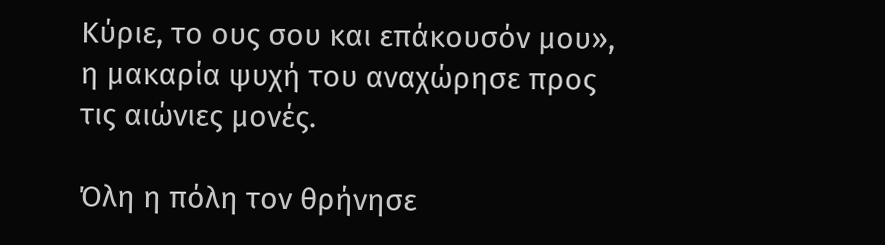Κύριε, το ους σου και επάκουσόν μου», η μακαρία ψυχή του αναχώρησε προς τις αιώνιες μονές.

Όλη η πόλη τον θρήνησε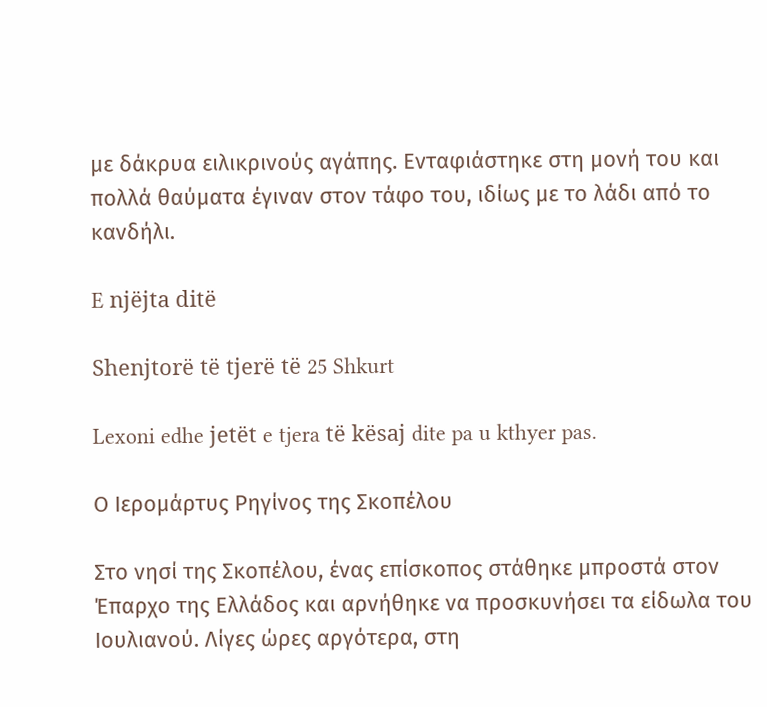με δάκρυα ειλικρινούς αγάπης. Ενταφιάστηκε στη μονή του και πολλά θαύματα έγιναν στον τάφο του, ιδίως με το λάδι από το κανδήλι.

E njëjta ditë

Shenjtorë të tjerë të 25 Shkurt

Lexoni edhe jetët e tjera të kësaj dite pa u kthyer pas.

Ο Ιερομάρτυς Ρηγίνος της Σκοπέλου

Στο νησί της Σκοπέλου, ένας επίσκοπος στάθηκε μπροστά στον Έπαρχο της Ελλάδος και αρνήθηκε να προσκυνήσει τα είδωλα του Ιουλιανού. Λίγες ώρες αργότερα, στη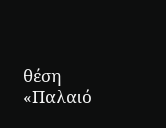θέση «Παλαιό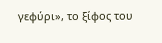γεφύρι», το ξίφος του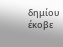δημίου έκοβε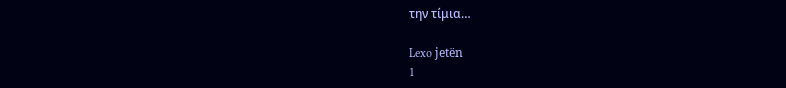την τίμια…

Lexo jetën
1